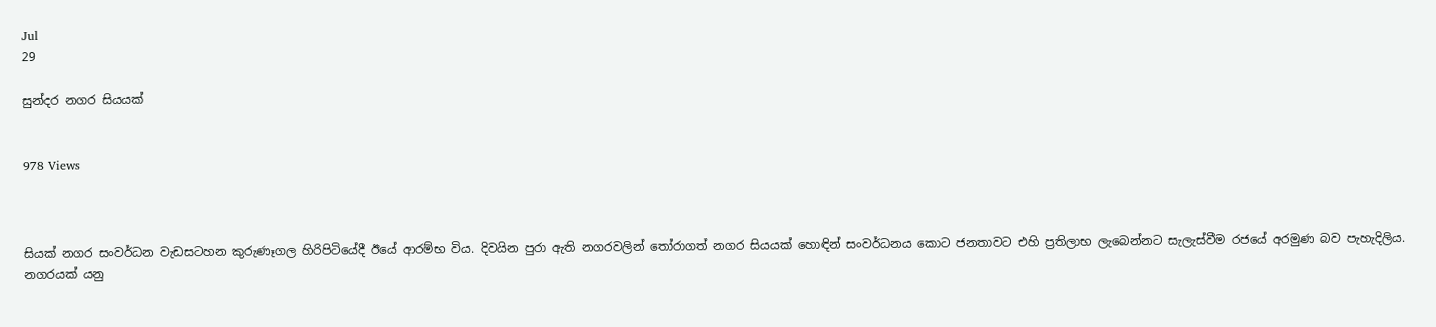Jul
29

සුන්දර නගර සියයක්


978 Views



සියක් නගර සංවර්ධන වැඩසටහන කුරුණෑගල හිරිපිටියේදී ඊයේ ආරම්භ විය. දිවයින පුරා ඇති නගරවලින් තෝරාගත් නගර සියයක් හොඳින් සංවර්ධනය කොට ජනතාවට එහි ප්‍රතිලාභ ලැබෙන්නට සැලැස්වීම රජයේ අරමුණ බව පැහැදිලිය. නගරයක් යනු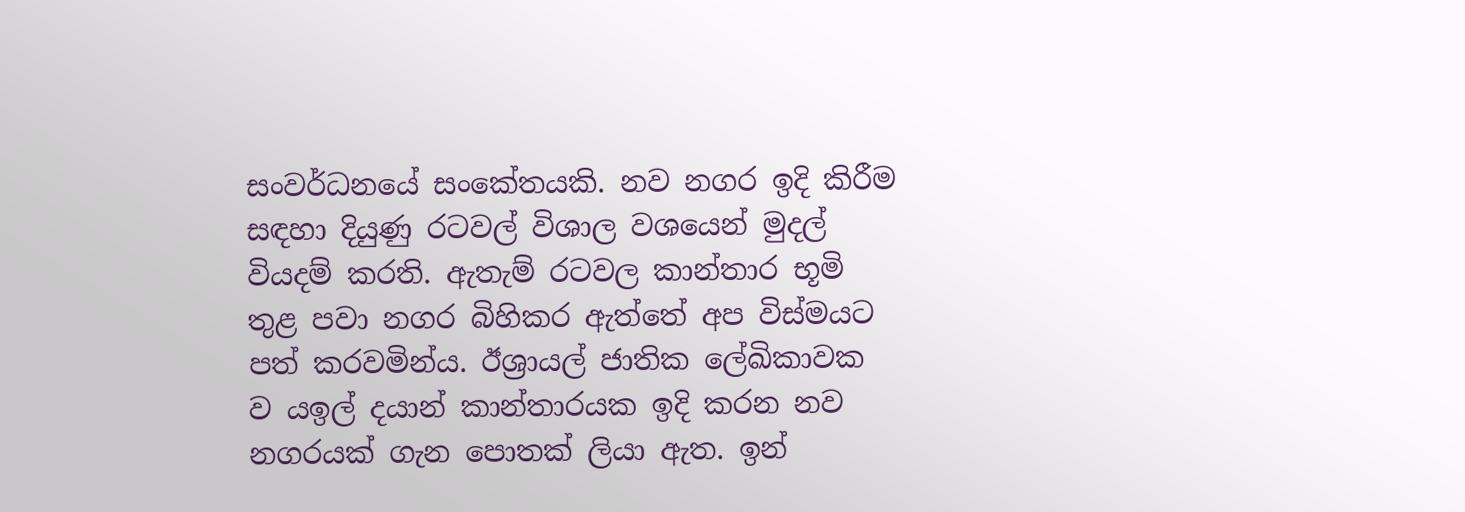සංවර්ධනයේ සංකේතයකි. නව නගර ඉදි කිරීම සඳහා දියුණු රටවල් විශාල වශයෙන් මුදල් වියදම් කරති. ඇතැම් රටවල කාන්තාර භූමි තුළ පවා නගර බිහිකර ඇත්තේ අප විස්මයට පත් කරවමින්ය. ඊශ්‍රායල් ජාතික ලේඛිකාවක ව යඉල් දයාන් කාන්තාරයක ඉදි කරන නව නගරයක් ගැන පොතක් ලියා ඇත. ඉන්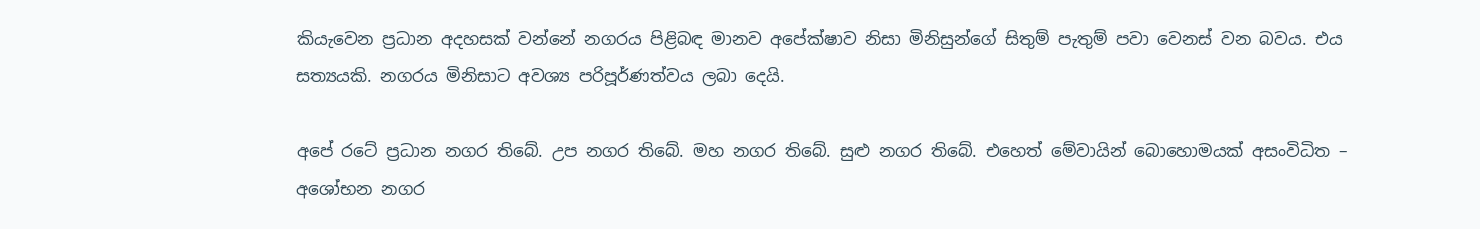කියැවෙන ප්‍රධාන අදහසක් වන්නේ නගරය පිළිබඳ මානව අපේක්ෂාව නිසා මිනිසුන්ගේ සිතුම් පැතුම් පවා වෙනස් වන බවය. එය සත්‍යයකි. නගරය මිනිසාට අවශ්‍ය පරිපූර්ණත්වය ලබා දෙයි.

අපේ රටේ ප්‍රධාන නගර තිබේ. උප නගර තිබේ. මහ නගර තිබේ. සුළු නගර තිබේ. එහෙත් මේවායින් බොහොමයක් අසංවිධිත – අශෝභන නගර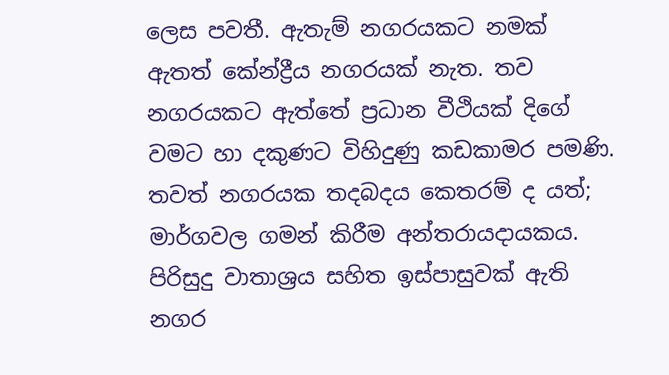ලෙස පවතී. ඇතැම් නගරයකට නමක් ඇතත් කේන්ද්‍රීය නගරයක් නැත. තව නගරයකට ඇත්තේ ප්‍රධාන වීථියක් දිගේ වමට හා දකුණට විහිදුණු කඩකාමර පමණි. තවත් නගරයක තදබදය කෙතරම් ද යත්; මාර්ගවල ගමන් කිරීම අන්තරායදායකය. පිරිසුදු වාතාශ්‍රය සහිත ඉස්පාසුවක් ඇති නගර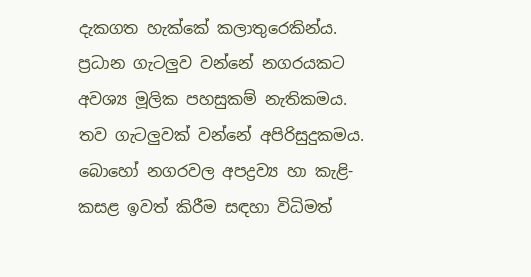දැකගත හැක්කේ කලාතුරෙකින්ය. ප්‍රධාන ගැටලුව වන්නේ නගරයකට අවශ්‍ය මූලික පහසුකම් නැතිකමය. තව ගැටලුවක් වන්නේ අපිරිසුදුකමය. බොහෝ නගරවල අපද්‍රව්‍ය හා කැළි-කසළ ඉවත් කිරීම සඳහා විධිමත්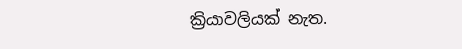ක්‍රියාවලියක් නැත.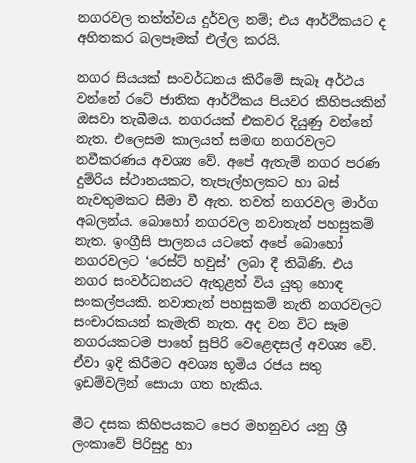නගරවල තත්ත්වය දුර්වල නම්; එය ආර්ථිකයට ද අහිතකර බලපෑමක් එල්ල කරයි.

නගර සියයක් සංවර්ධනය කිරීමේ සැබෑ අර්ථය වන්නේ රටේ ජාතික ආර්ථිකය පියවර කිහිපයකින් ඔසවා තැබීමය. නගරයක් එකවර දියුණු වන්නේ නැත. එලෙසම කාලයත් සමඟ නගරවලට නවීකරණය අවශ්‍ය වේ. අපේ ඇතැම් නගර පරණ දුම්රිය ස්ථානයකට, තැපැල්හලකට හා බස් නැවතුමකට සීමා වී ඇත. තවත් නගරවල මාර්ග අබලන්ය. බොහෝ නගරවල නවාතැන් පහසුකම් නැත. ඉංග්‍රීසි පාලනය යටතේ අපේ බොහෝ නගරවලට ‘රෙස්ට් හවුස්’ ලබා දී තිබිණි. එය නගර සංවර්ධනයට ඇතුළත් විය යුතු හොඳ සංකල්පයකි. නවාතැන් පහසුකම් නැති නගරවලට සංචාරකයන් කැමැති නැත. අද වන විට සෑම නගරයකටම පාහේ සුපිරි වෙළෙඳසල් අවශ්‍ය වේ. ඒවා ඉදි කිරීමට අවශ්‍ය භූමිය රජය සතු ඉඩම්වලින් සොයා ගත හැකිය.

මීට දසක කිහිපයකට පෙර මහනුවර යනු ශ්‍රී ලංකාවේ පිරිසුදු හා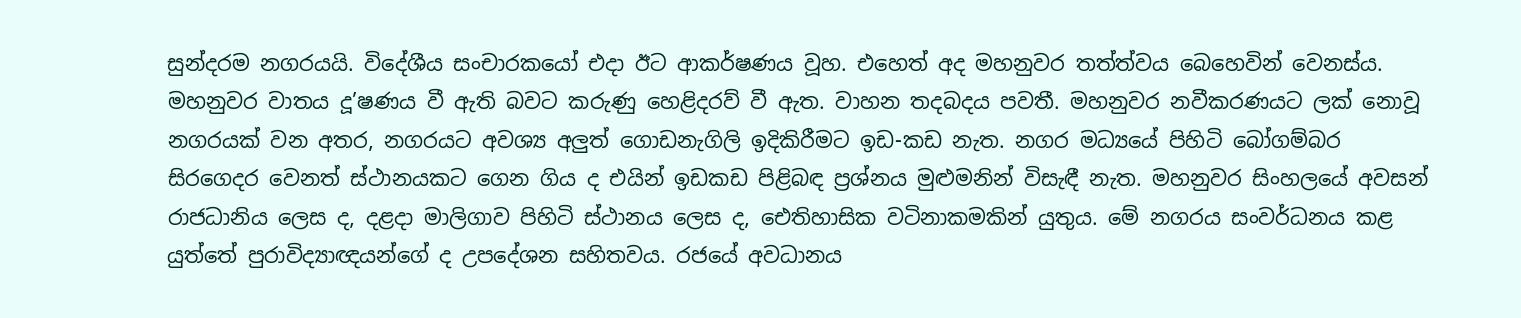සුන්දරම නගරයයි. විදේශීය සංචාරකයෝ එදා ඊට ආකර්ෂණය වූහ. එහෙත් අද මහනුවර තත්ත්වය බෙහෙවින් වෙනස්ය. මහනුවර වාතය දූ’ෂණය වී ඇති බවට කරුණු හෙළිදරව් වී ඇත. වාහන තදබදය පවතී. මහනුවර නවීකරණයට ලක් නොවූ නගරයක් වන අතර, නගරයට අවශ්‍ය අලුත් ගොඩනැගිලි ඉදිකිරීමට ඉඩ-කඩ නැත. නගර මධ්‍යයේ පිහිටි බෝගම්බර සිරගෙදර වෙනත් ස්ථානයකට ගෙන ගිය ද එයින් ඉඩකඩ පිළිබඳ ප්‍රශ්නය මුළුමනින් විසැඳී නැත. මහනුවර සිංහලයේ අවසන් රාජධානිය ලෙස ද, දළදා මාලිගාව පිහිටි ස්ථානය ලෙස ද, ඓතිහාසික වටිනාකමකින් යුතුය. මේ නගරය සංවර්ධනය කළ යුත්තේ පුරාවිද්‍යාඥයන්ගේ ද උපදේශන සහිතවය. රජයේ අවධානය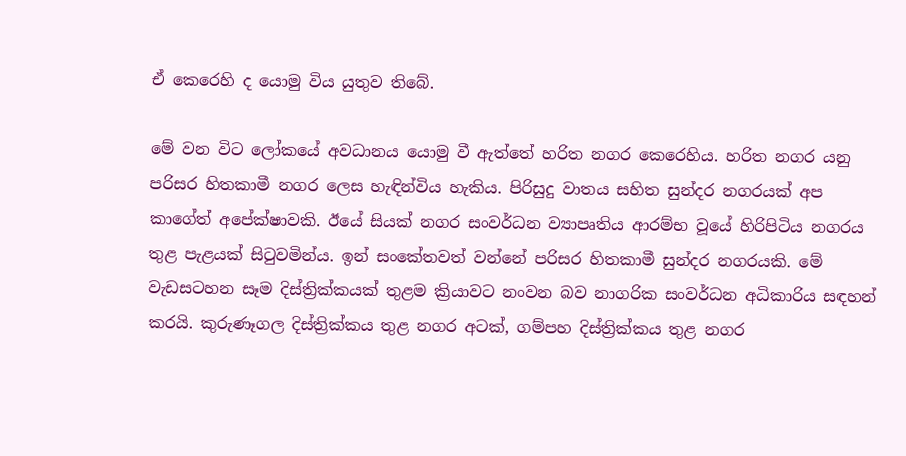ඒ කෙරෙහි ද යොමු විය යුතුව තිබේ.

මේ වන විට ලෝකයේ අවධානය යොමු වී ඇත්තේ හරිත නගර කෙරෙහිය. හරිත නගර යනු පරිසර හිතකාමී නගර ලෙස හැඳින්විය හැකිය. පිරිසුදු වාතය සහිත සුන්දර නගරයක් අප කාගේත් අපේක්ෂාවකි. ඊයේ සියක් නගර සංවර්ධන ව්‍යාපෘතිය ආරම්භ වූයේ හිරිපිටිය නගරය තුළ පැළයක් සිටුවමින්ය. ඉන් සංකේතවත් වන්නේ පරිසර හිතකාමී සුන්දර නගරයකි. මේ වැඩසටහන සෑම දිස්ත්‍රික්කයක් තුළම ක්‍රියාවට නංවන බව නාගරික සංවර්ධන අධිකාරිය සඳහන් කරයි. කුරුණෑගල දිස්ත්‍රික්කය තුළ නගර අටක්, ගම්පහ දිස්ත්‍රික්කය තුළ නගර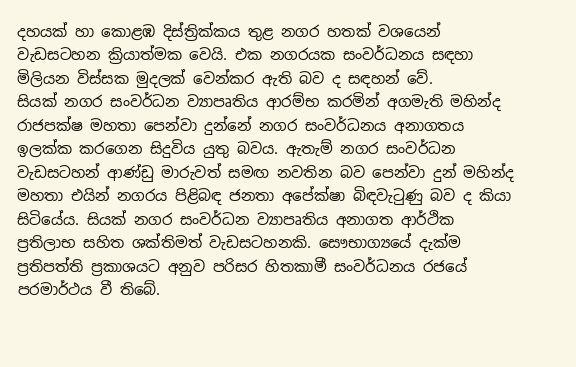දහයක් හා කොළඹ දිස්ත්‍රික්කය තුළ නගර හතක් වශයෙන් වැඩසටහන ක්‍රියාත්මක වෙයි. එක නගරයක සංවර්ධනය සඳහා මිලියන විස්සක මුදලක් වෙන්කර ඇති බව ද සඳහන් වේ.
සියක් නගර සංවර්ධන ව්‍යාපෘතිය ආරම්භ කරමින් අගමැති මහින්ද රාජපක්ෂ මහතා පෙන්වා දුන්නේ නගර සංවර්ධනය අනාගතය ඉලක්ක කරගෙන සිදුවිය යුතු බවය. ඇතැම් නගර සංවර්ධන වැඩසටහන් ආණ්ඩු මාරුවත් සමඟ නවතින බව පෙන්වා දුන් මහින්ද මහතා එයින් නගරය පිළිබඳ ජනතා අපේක්ෂා බිඳවැටුණු බව ද කියා සිටියේය. සියක් නගර සංවර්ධන ව්‍යාපෘතිය අනාගත ආර්ථික ප්‍රතිලාභ සහිත ශක්තිමත් වැඩසටහනකි. සෞභාග්‍යයේ දැක්ම ප්‍රතිපත්ති ප්‍රකාශයට අනුව පරිසර හිතකාමී සංවර්ධනය රජයේ පරමාර්ථය වී තිබේ.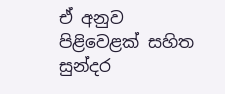ඒ අනුව පිළිවෙළක් සහිත සුන්දර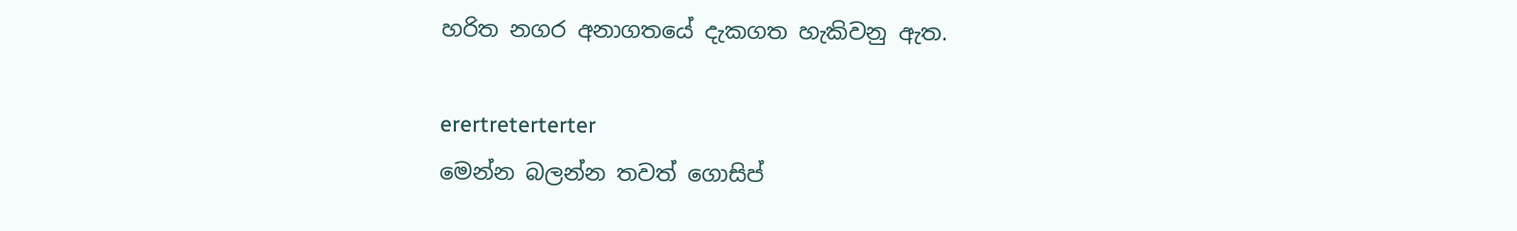හරිත නගර අනාගතයේ දැකගත හැකිවනු ඇත.

erertreterterter
මෙන්න බලන්න තවත් ගොසිප්